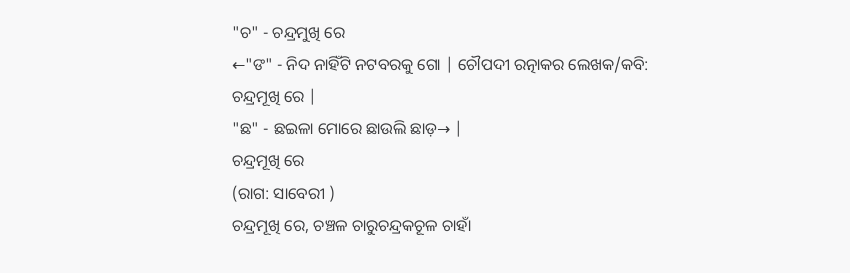"ଚ" - ଚନ୍ଦ୍ରମୁଖି ରେ
←"ଙ" - ନିଦ ନାହିଁଟି ନଟବରକୁ ଗୋ | ଚୌପଦୀ ରତ୍ନାକର ଲେଖକ/କବି: ଚନ୍ଦ୍ରମୂଖି ରେ |
"ଛ" - ଛଇଳା ମୋରେ ଛାଉଲି ଛାଡ଼→ |
ଚନ୍ଦ୍ରମୂଖି ରେ
(ରାଗ: ସାବେରୀ )
ଚନ୍ଦ୍ରମୂଖି ରେ, ଚଞ୍ଚଳ ଚାରୁଚନ୍ଦ୍ରକଚୂଳ ଚାହାଁ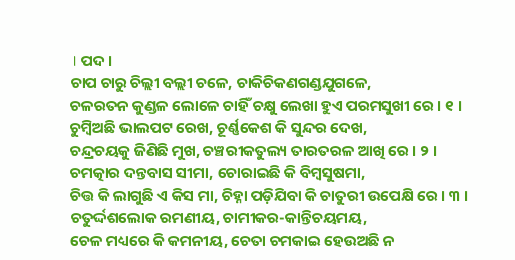। ପଦ ।
ଚାପ ଚାରୁ ଚିଲ୍ଲୀ ବଲ୍ଲୀ ଚଳେ, ଚାକିଚିକଣଗଣ୍ଡଯୁଗଳେ,
ଚଳରତନ କୁଣ୍ଡଳ ଲୋଳେ ଚାହିଁ ଚକ୍ଷୁ ଲେଖା ହୁଏ ପରମସୁଖୀ ରେ । ୧ ।
ଚୁମ୍ବିଅଛି ଭାଲପଟ ରେଖ, ଚୂର୍ଣ୍ଣକେଶ କି ସୁନ୍ଦର ଦେଖ,
ଚନ୍ଦ୍ରଚୟକୁ ଜିଣିଛି ମୁଖ, ଚଞ୍ଚରୀକତୁଲ୍ୟ ତାରତରଳ ଆଖି ରେ । ୨ ।
ଚମତ୍କାର ଦନ୍ତବାସ ସୀମା, ଚୋରାଇଛି କି ବିମ୍ବସୁଷମା,
ଚିତ୍ତ କି ଲାଗୁଛି ଏ କିସ ମା, ଚିହ୍ନା ପଡ଼ିଯିବା କି ଚାତୁରୀ ଉପେକ୍ଷି ରେ । ୩ ।
ଚତୁର୍ଦ୍ଦଶଲୋକ ରମଣୀୟ, ଚାମୀକର-କାନ୍ତିଚୟମୟ,
ଚେଳ ମଧ୍ୟରେ କି କମନୀୟ, ଚେତା ଚମକାଇ ହେଉଅଛି ନ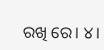ରଖି ରେ। ୪।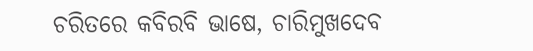ଚରିତରେ କବିରବି ଭାଷେ, ଚାରିମୁଖଦେବ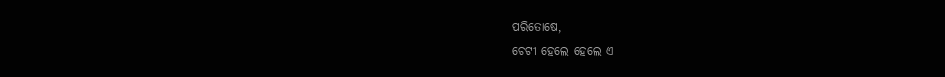ପରିତୋଷେ,
ଚେଟୀ ହେଲେ ହେଲେ ଏ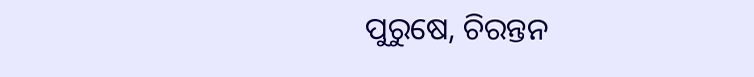ପୁରୁଷେ, ଚିରନ୍ତନ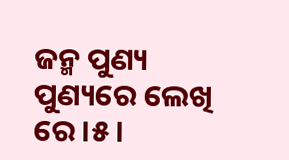ଜନ୍ମ ପୁଣ୍ୟ ପୁଣ୍ୟରେ ଲେଖି ରେ ।୫।